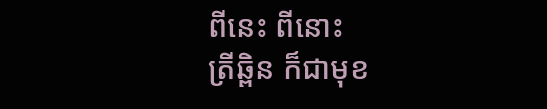ពីនេះ ពីនោះ
ត្រីឆ្ពិន ក៏ជាមុខ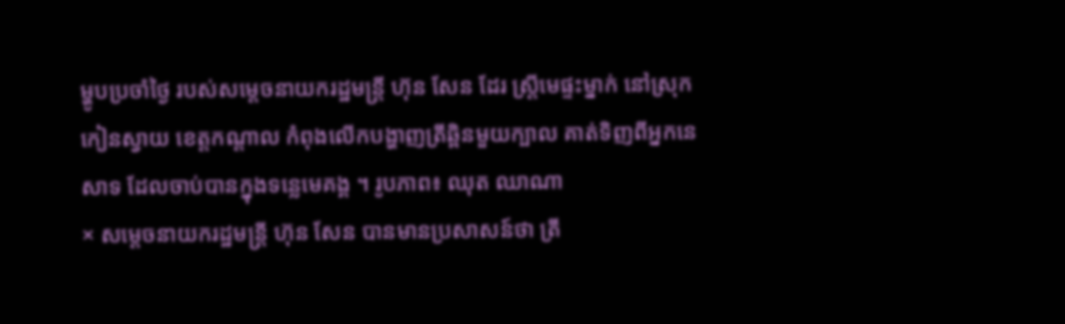ម្ហូបប្រចាំថ្ងៃ របស់សម្តេចនាយករដ្ឋមន្ត្រី ហ៊ុន សែន ដែរ ស្ត្រីមេផ្ទះម្នាក់ នៅស្រុកកៀនស្វាយ ខេត្តកណ្តាល កំពុងលើកបង្ហាញត្រីឆ្ពិនមួយក្បាល គាត់ទិញពីអ្នកនេសាទ ដែលចាប់បានក្នុងទន្លេមេគង្គ ។ រូបភាព៖ ឈុត ឈាណា
× សម្ដេចនាយករដ្ឋមន្ដ្រី ហ៊ុន សែន បានមានប្រសាសន៍ថា ត្រី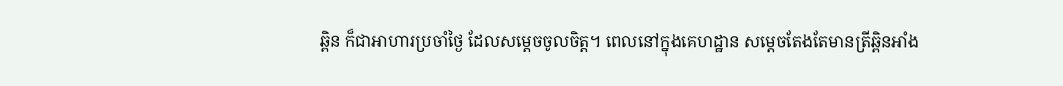ឆ្ពិន ក៏ជាអាហារប្រចាំថ្ងៃ ដែលសម្តេចចូលចិត្ត។ ពេលនៅក្នុងគេហដ្ឋាន សម្តេចតែងតែមានត្រីឆ្ពិនអាំង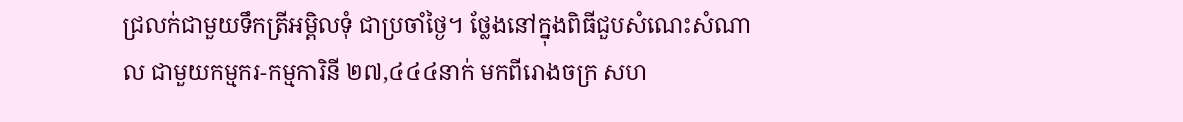ជ្រលក់ជាមួយទឹកត្រីអម្ពិលទុំ ជាប្រចាំថ្ងៃ។ ថ្លែងនៅក្នុងពិធីជួបសំណេះសំណាល ជាមួយកម្មករ-កម្មការិនី ២៧,៤៤៤នាក់ មកពីរោងចក្រ សហ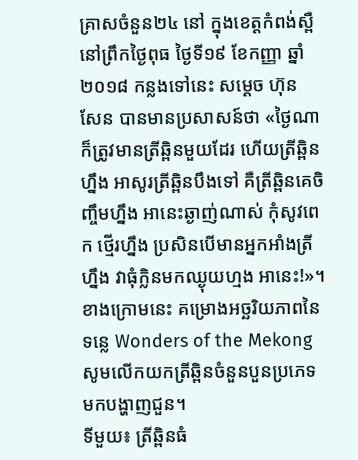គ្រាសចំនួន២៤ នៅ ក្នុងខេត្តកំពង់ស្ពឺ នៅព្រឹកថ្ងៃពុធ ថ្ងៃទី១៩ ខែកញ្ញា ឆ្នាំ២០១៨ កន្លងទៅនេះ សម្ដេច ហ៊ុន សែន បានមានប្រសាសន៍ថា «ថ្ងៃណាក៏ត្រូវមានត្រីឆ្ពិនមួយដែរ ហើយត្រីឆ្ពិនហ្នឹង អាសូរត្រីឆ្ពិនបឹងទៅ គឺត្រីឆ្ពិនគេចិញ្ចឹមហ្នឹង អានេះឆ្ងាញ់ណាស់ កុំសូវពេក ថ្មើរហ្នឹង ប្រសិនបើមានអ្នកអាំងត្រីហ្នឹង វាធុំក្លិនមកឈ្ងុយហ្មង អានេះ!»។
ខាងក្រោមនេះ គម្រោងអច្ឆរិយភាពនៃទន្លេ Wonders of the Mekong សូមលើកយកត្រីឆ្ពិនចំនួនបួនប្រភេទ មកបង្ហាញជួន។
ទីមួយ៖ ត្រីឆ្ពិនធំ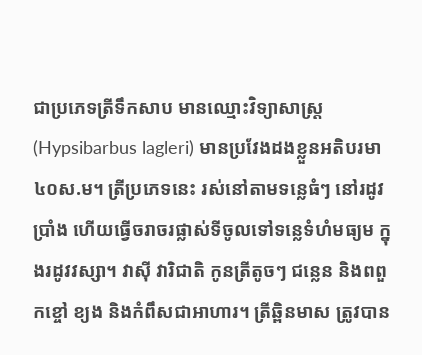ជាប្រភេទត្រីទឹកសាប មានឈ្មោះវិទ្យាសាស្ត្រ (Hypsibarbus lagleri) មានប្រវែងដងខ្លួនអតិបរមា ៤០ស.ម។ ត្រីប្រភេទនេះ រស់នៅតាមទន្លេធំៗ នៅរដូវប្រាំង ហើយធ្វើចរាចរផ្លាស់ទីចូលទៅទន្លេទំហំមធ្យម ក្នុងរដូវវស្សា។ វាស៊ី វារិជាតិ កូនត្រីតូចៗ ជន្លេន និងពពួកខ្ចៅ ខ្យង និងកំពឹសជាអាហារ។ ត្រីឆ្ពិនមាស ត្រូវបាន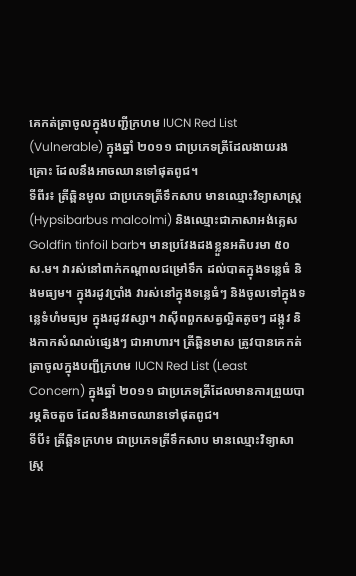គេកត់ត្រាចូលក្នុងបញ្ជីក្រហម IUCN Red List (Vulnerable) ក្នុងឆ្នាំ ២០១១ ជាប្រភេទត្រីដែលងាយរងគ្រោះ ដែលនឹងអាចឈានទៅផុតពូជ។
ទីពីរ៖ ត្រីឆ្ពិនមូល ជាប្រភេទត្រីទឹកសាប មានឈ្មោះវិទ្យាសាស្ត្រ (Hypsibarbus malcolmi) និងឈ្មោះជាភាសាអង់គ្លេស Goldfin tinfoil barb។ មានប្រវែងដងខ្លួនអតិបរមា ៥០ ស.ម។ វារស់នៅពាក់កណ្តាលជម្រៅទឹក ដល់បាតក្នុងទន្លេធំ និងមធ្យម។ ក្នុងរដូវប្រាំង វារស់នៅក្នុងទន្លេធំៗ និងចូលទៅក្នុងទន្លេទំហំមធ្យម ក្នុងរដូវវស្សា។ វាស៊ីពពួកសត្វល្អិតតូចៗ ដង្កូវ និងកាកសំណល់ផ្សេងៗ ជាអាហារ។ ត្រីឆ្ពិនមាស ត្រូវបានគេកត់ត្រាចូលក្នុងបញ្ជីក្រហម IUCN Red List (Least Concern) ក្នុងឆ្នាំ ២០១១ ជាប្រភេទត្រីដែលមានការព្រួយបារម្ភតិចតួច ដែលនឹងអាចឈានទៅផុតពូជ។
ទីបី៖ ត្រីឆ្ពិនក្រហម ជាប្រភេទត្រីទឹកសាប មានឈ្មោះវិទ្យាសាស្ត្រ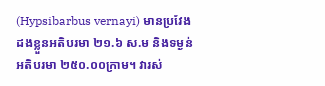(Hypsibarbus vernayi) មានប្រវែងដងខ្លួនអតិបរមា ២១.៦ ស.ម និងទម្ងន់អតិបរមា ២៥០.០០ក្រាម។ វារស់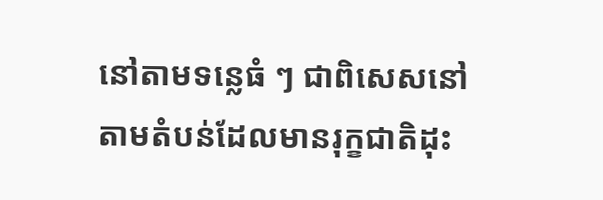នៅតាមទន្លេធំ ៗ ជាពិសេសនៅតាមតំបន់ដែលមានរុក្ខជាតិដុះ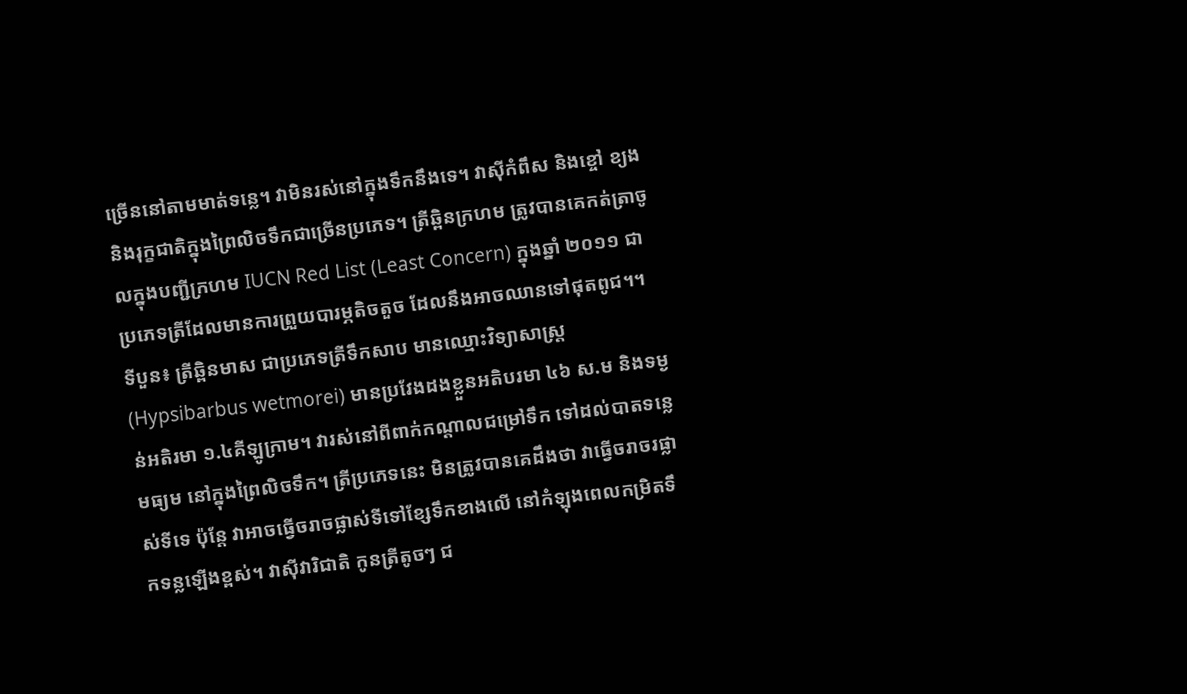ច្រើននៅតាមមាត់ទន្លេ។ វាមិនរស់នៅក្នុងទឹកនឹងទេ។ វាស៊ីកំពឹស និងខ្ចៅ ខ្យង និងរុក្ខជាតិក្នុងព្រៃលិចទឹកជាច្រើនប្រភេទ។ ត្រីឆ្ពិនក្រហម ត្រូវបានគេកត់ត្រាចូលក្នុងបញ្ជីក្រហម IUCN Red List (Least Concern) ក្នុងឆ្នាំ ២០១១ ជាប្រភេទត្រីដែលមានការព្រួយបារម្ភតិចតួច ដែលនឹងអាចឈានទៅផុតពូជ។។
ទីបួន៖ ត្រីឆ្ពិនមាស ជាប្រភេទត្រីទឹកសាប មានឈ្មោះវិទ្យាសាស្ត្រ (Hypsibarbus wetmorei) មានប្រវែងដងខ្លួនអតិបរមា ៤៦ ស.ម និងទម្ងន់អតិរមា ១.៤គីឡូក្រាម។ វារស់នៅពីពាក់កណ្តាលជម្រៅទឹក ទៅដល់បាតទន្លេមធ្យម នៅក្នុងព្រៃលិចទឹក។ ត្រីប្រភេទនេះ មិនត្រូវបានគេដឹងថា វាធ្វើចរាចរផ្លាស់ទីទេ ប៉ុន្តែ វាអាចធ្វើចរាចផ្លាស់ទីទៅខ្សែទឹកខាងលើ នៅកំឡុងពេលកម្រិតទឹកទន្លឡើងខ្ពស់។ វាស៊ីវារិជាតិ កូនត្រីតូចៗ ជ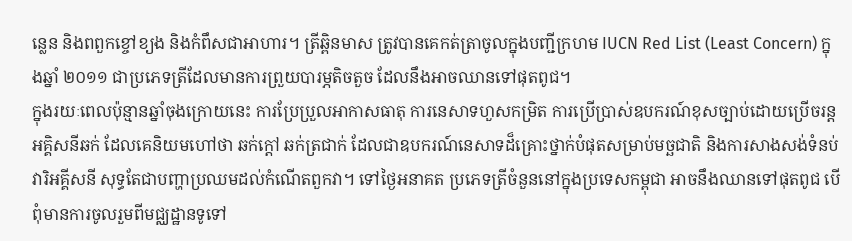ន្លេន និងពពួកខ្ចៅខ្យង និងកំពឹសជាអាហារ។ ត្រីឆ្ពិនមាស ត្រូវបានគេកត់ត្រាចូលក្នុងបញ្ជីក្រហម IUCN Red List (Least Concern) ក្នុងឆ្នាំ ២០១១ ជាប្រភេទត្រីដែលមានការព្រួយបារម្ភតិចតួច ដែលនឹងអាចឈានទៅផុតពូជ។
ក្នុងរយៈពេលប៉ុន្មានឆ្នាំចុងក្រោយនេះ ការប្រែប្រួលអាកាសធាតុ ការនេសាទហួសកម្រិត ការប្រើប្រាស់ឧបករណ៍ខុសច្បាប់ដោយប្រើចរន្តអគ្គិសនីឆក់ ដែលគេនិយមហៅថា ឆក់ក្តៅ ឆក់ត្រជាក់ ដែលជាឧបករណ៍នេសាទដ៏គ្រោះថ្នាក់បំផុតសម្រាប់មច្ឆជាតិ និងការសាងសង់ទំនប់វារិអគ្គីសនី សុទ្ធតែជាបញ្ហាប្រឈមដល់កំណើតពួកវា។ ទៅថ្ងៃអនាគត ប្រភេទត្រីចំនួននៅក្នុងប្រទេសកម្ពុជា អាចនឹងឈានទៅផុតពូជ បើពុំមានការចូលរួមពីមជ្ឈដ្ឋានទូទៅ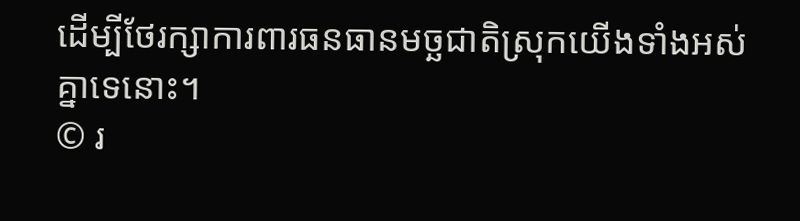ដើម្បីថែរក្សាការពារធនធានមច្ឆជាតិស្រុកយើងទាំងអស់គ្នាទេនោះ។
© រ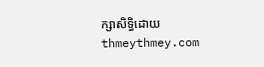ក្សាសិទ្ធិដោយ thmeythmey.com